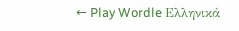← Play Wordle Ελληνικά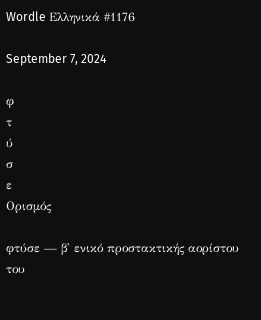Wordle Ελληνικά #1176

September 7, 2024

φ
τ
ύ
σ
ε
Ορισμός

φτύσε — β' ενικό προστακτικής αορίστου του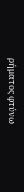ρήματος φτύνω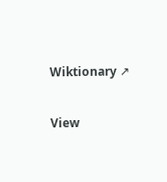Wiktionary ↗

View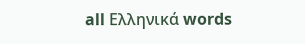all Ελληνικά words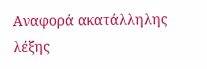Αναφορά ακατάλληλης λέξης